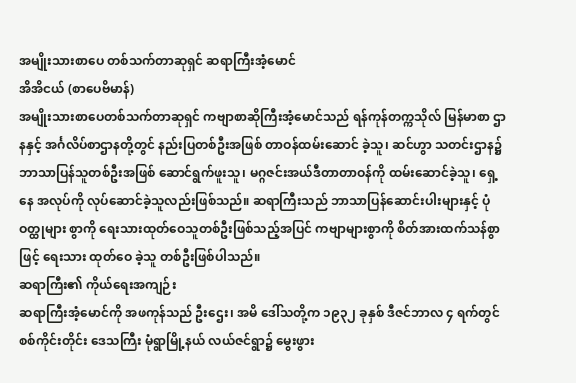အမျိုးသားစာပေ တစ်သက်တာဆုရှင် ဆရာကြီးအံ့မောင်
အိအိငယ် (စာပေဗိမာန်)
အမျိုးသားစာပေတစ်သက်တာဆုရှင် ကဗျာစာဆိုကြီးအံ့မောင်သည် ရန်ကုန်တက္ကသိုလ် မြန်မာစာ ဌာနနှင့် အင်္ဂလိပ်စာဌာနတို့တွင် နည်းပြတစ်ဦးအဖြစ် တာဝန်ထမ်းဆောင် ခဲ့သူ၊ ဆင်ဟွာ သတင်းဌာန၌ ဘာသာပြန်သူတစ်ဦးအဖြစ် ဆောင်ရွက်ဖူးသူ၊ မဂ္ဂဇင်းအယ်ဒီတာတာဝန်ကို ထမ်းဆောင်ခဲ့သူ၊ ရှေ့နေ အလုပ်ကို လုပ်ဆောင်ခဲ့သူလည်းဖြစ်သည်။ ဆရာကြီးသည် ဘာသာပြန်ဆောင်းပါးများနှင့် ပုံဝတ္ထုများ စွာကို ရေးသားထုတ်ဝေသူတစ်ဦးဖြစ်သည့်အပြင် ကဗျာများစွာကို စိတ်အားထက်သန်စွာဖြင့် ရေးသား ထုတ်ဝေ ခဲ့သူ တစ်ဦးဖြစ်ပါသည်။
ဆရာကြီး၏ ကိုယ်ရေးအကျဉ်း
ဆရာကြီးအံ့မောင်ကို အဖကုန်သည် ဦးဌေး၊ အမိ ဒေါ်သတို့က ၁၉၃၂ ခုနှစ် ဒီဇင်ဘာလ ၄ ရက်တွင် စစ်ကိုင်းတိုင်း ဒေသကြီး မုံရွာမြို့နယ် လယ်ဇင်ရွာ၌ မွေးဖွား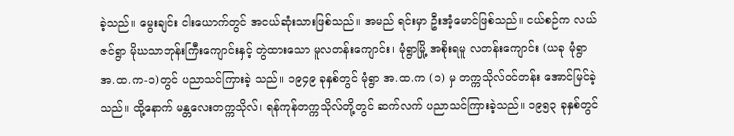ခဲ့သည်။ မွေးချင်း ငါးယောက်တွင် အငယ်ဆုံးသားဖြစ်သည်။ အမည် ရင်းမှာ ဦးအံ့မောင်ဖြစ်သည်။ ငယ်စဉ်က လယ်ဇင်ရွာ မိုဃသာဘုန်းကြီးကျောင်းနှင့် တွဲထားသော မူလတန်းကျောင်း၊ မုံရွာမြို့ အစိုးရမူ လတန်းကျောင်း (ယခု မုံရွာ အ.ထ.က-၁)တွင် ပညာသင်ကြားခဲ့ သည်။ ၁၉၄၉ ခုနှစ်တွင် မုံရွာ အ.ထ.က (၁) မှ တက္ကသိုလ်ဝင်တန်း အောင်မြင်ခဲ့ သည်။ ထို့နောက် မန္တလေးတက္ကသိုလ်၊ ရန်ကုန်တက္ကသိုလ်တို့တွင် ဆက်လက် ပညာသင်ကြားခဲ့သည်။ ၁၉၅၃ ခုနှစ်တွင်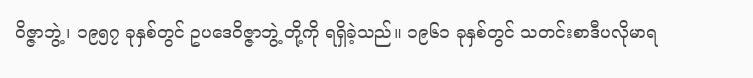ဝိဇ္ဇာဘွဲ့၊ ၁၉၅၇ ခုနှစ်တွင် ဥပဒေဝိဇ္ဇာဘွဲ့ တို့ကို ရရှိခဲ့သည်။ ၁၉၆၁ ခုနှစ်တွင် သတင်းစာဒီပလိုမာရ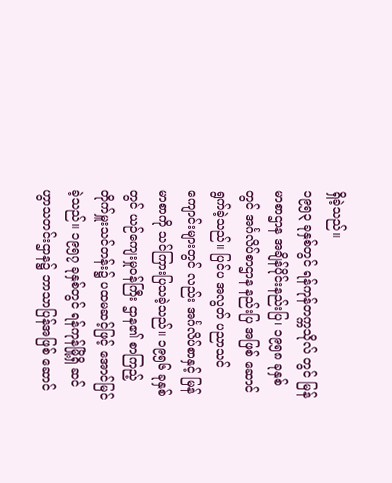ရှိခဲ့သည်။
၁၉၅၃ ခုနှစ်တွင် ရန်ကုန်တက္ကသိုလ် တွင် မြန်မာစာဌာန အချိန်ပိုင်းနည်းပြ၊ ၁၉၅၈ ခုနှစ်တွင် အင်္ဂလိပ်စာဌာန နည်းပြ အဖြစ် ဆောင်ရွက်ခဲ့သည်။ ပြင်ပ အလွတ် ပညာသင်ကျောင်းများတွင် လည်း အင်္ဂလိပ်စာနှင့် မြန်မာစာကို သင်ကြားပြသခဲ့သည်။ ၁၉၅၆ ခုနှစ်တွင် ယဉ်ကျေးမှုဝန်ကြီး ဌာန၏ စာကြည့် တိုက်မှူးသင်တန်း၌ ပထမဆင့်ဖြင့် အောင်မြင်ခဲ့သည်။ ၁၉၅၇ ခုနှစ်တွင် ရန်ကုန်မြို့ရှိ ဆင်ဟွာသတင်းဌာန၌ ဘာသာပြန်အဖြစ် ဆောင်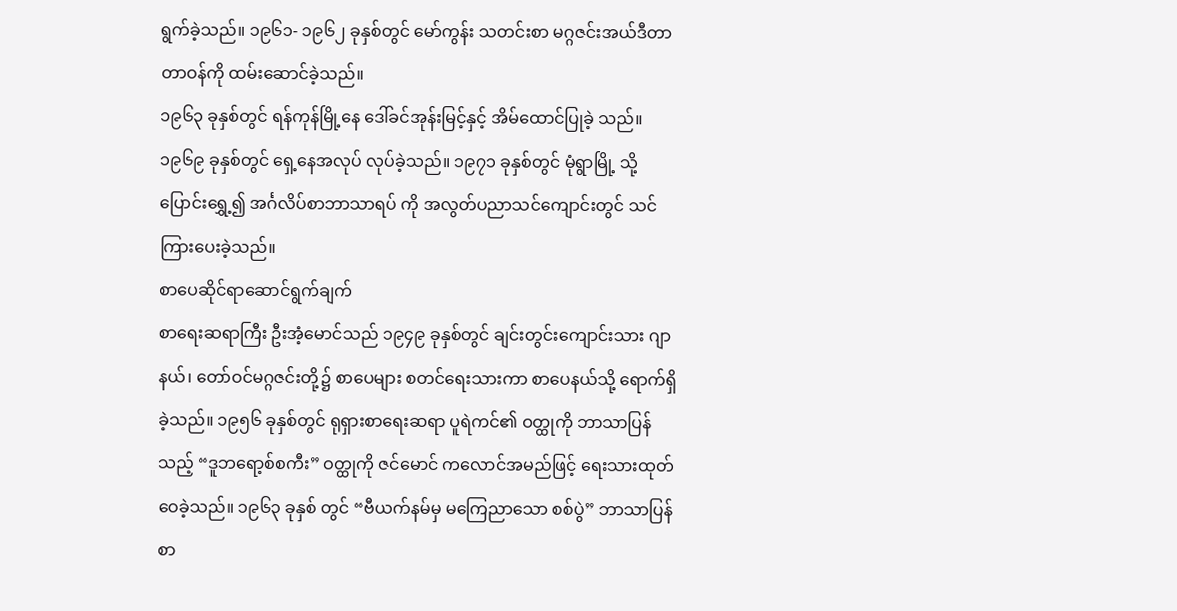ရွက်ခဲ့သည်။ ၁၉၆၁- ၁၉၆၂ ခုနှစ်တွင် မော်ကွန်း သတင်းစာ မဂ္ဂဇင်းအယ်ဒီတာတာဝန်ကို ထမ်းဆောင်ခဲ့သည်။
၁၉၆၃ ခုနှစ်တွင် ရန်ကုန်မြို့နေ ဒေါ်ခင်အုန်းမြင့်နှင့် အိမ်ထောင်ပြုခဲ့ သည်။ ၁၉၆၉ ခုနှစ်တွင် ရှေ့နေအလုပ် လုပ်ခဲ့သည်။ ၁၉၇၁ ခုနှစ်တွင် မုံရွာမြို့ သို့ ပြောင်းရွှေ့၍ အင်္ဂလိပ်စာဘာသာရပ် ကို အလွတ်ပညာသင်ကျောင်းတွင် သင်ကြားပေးခဲ့သည်။
စာပေဆိုင်ရာဆောင်ရွက်ချက်
စာရေးဆရာကြီး ဦးအံ့မောင်သည် ၁၉၄၉ ခုနှစ်တွင် ချင်းတွင်းကျောင်းသား ဂျာနယ်၊ တော်ဝင်မဂ္ဂဇင်းတို့၌ စာပေများ စတင်ရေးသားကာ စာပေနယ်သို့ ရောက်ရှိခဲ့သည်။ ၁၉၅၆ ခုနှစ်တွင် ရုရှားစာရေးဆရာ ပူရဲကင်၏ ဝတ္ထုကို ဘာသာပြန်သည့် “ဒူဘရော့စ်စကီး” ဝတ္ထုကို ဇင်မောင် ကလောင်အမည်ဖြင့် ရေးသားထုတ်ဝေခဲ့သည်။ ၁၉၆၃ ခုနှစ် တွင် “ဗီယက်နမ်မှ မကြေညာသော စစ်ပွဲ” ဘာသာပြန်စာ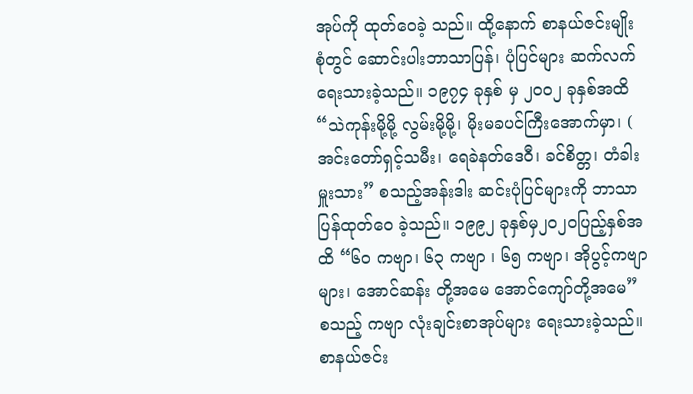အုပ်ကို ထုတ်ဝေခဲ့ သည်။ ထို့နောက် စာနယ်ဇင်းမျိုး စုံတွင် ဆောင်းပါးဘာသာပြန်၊ ပုံပြင်များ ဆက်လက်ရေးသားခဲ့သည်။ ၁၉၇၄ ခုနှစ် မှ ၂၀၀၂ ခုနှစ်အထိ “သဲကုန်းမို့မို့ လွမ်းမို့မို့၊ မိုးမခပင်ကြီးအောက်မှာ၊ ( အင်းတော်ရှင့်သမီး၊ ရေခဲနတ်ဒေဝီ၊ ခင်စိတ္တ၊ တံခါးမှူးသား” စသည့်အန်းဒါး ဆင်းပုံပြင်များကို ဘာသာပြန်ထုတ်ဝေ ခဲ့သည်။ ၁၉၉၂ ခုနှစ်မှ၂၀၂၀ပြည့်နှစ်အထိ “၆၀ ကဗျာ၊ ၆၃ ကဗျာ ၊ ၆၅ ကဗျာ၊ အိုပွင့်ကဗျာများ၊ အောင်ဆန်း တို့အမေ အောင်ကျော်တို့အမေ” စသည့် ကဗျာ လုံးချင်းစာအုပ်များ ရေးသားခဲ့သည်။ စာနယ်ဇင်း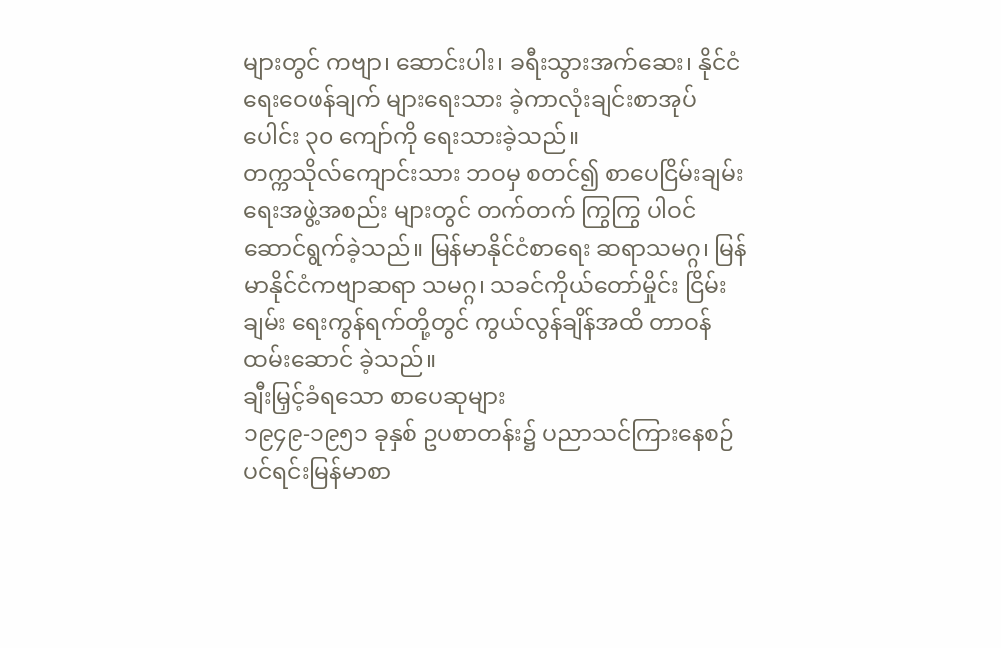များတွင် ကဗျာ၊ ဆောင်းပါး၊ ခရီးသွားအက်ဆေး၊ နိုင်ငံရေးဝေဖန်ချက် များရေးသား ခဲ့ကာလုံးချင်းစာအုပ်ပေါင်း ၃၀ ကျော်ကို ရေးသားခဲ့သည်။
တက္ကသိုလ်ကျောင်းသား ဘဝမှ စတင်၍ စာပေငြိမ်းချမ်းရေးအဖွဲ့အစည်း များတွင် တက်တက် ကြွကြွ ပါဝင် ဆောင်ရွက်ခဲ့သည်။ မြန်မာနိုင်ငံစာရေး ဆရာသမဂ္ဂ၊ မြန်မာနိုင်ငံကဗျာဆရာ သမဂ္ဂ၊ သခင်ကိုယ်တော်မှိုင်း ငြိမ်းချမ်း ရေးကွန်ရက်တို့တွင် ကွယ်လွန်ချိန်အထိ တာဝန်ထမ်းဆောင် ခဲ့သည်။
ချီးမြှင့်ခံရသော စာပေဆုများ
၁၉၄၉-၁၉၅၁ ခုနှစ် ဥပစာတန်း၌ ပညာသင်ကြားနေစဉ် ပင်ရင်းမြန်မာစာ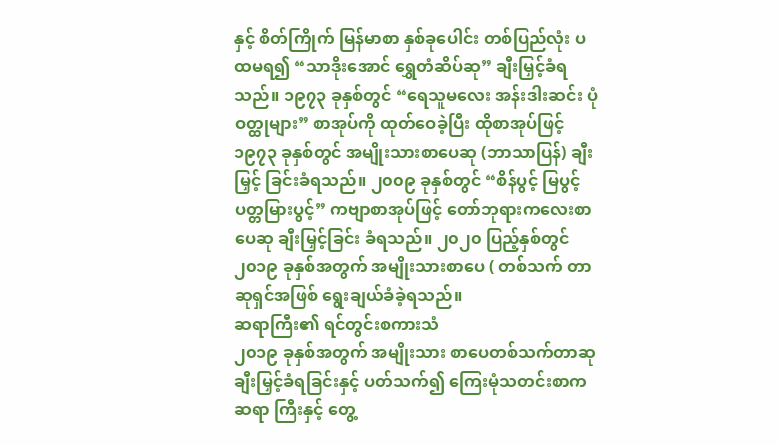နှင့် စိတ်ကြိုက် မြန်မာစာ နှစ်ခုပေါင်း တစ်ပြည်လုံး ပထမရ၍ “သာဒိုးအောင် ရွှေတံဆိပ်ဆု” ချီးမြှင့်ခံရသည်။ ၁၉၇၃ ခုနှစ်တွင် “ရေသူမလေး အန်းဒါးဆင်း ပုံဝတ္ထုများ” စာအုပ်ကို ထုတ်ဝေခဲ့ပြီး ထိုစာအုပ်ဖြင့် ၁၉၇၃ ခုနှစ်တွင် အမျိုးသားစာပေဆု (ဘာသာပြန်) ချီးမြှင့် ခြင်းခံရသည်။ ၂၀၀၉ ခုနှစ်တွင် “စိန်ပွင့် မြပွင့် ပတ္တမြားပွင့်” ကဗျာစာအုပ်ဖြင့် တော်ဘုရားကလေးစာပေဆု ချီးမြှင့်ခြင်း ခံရသည်။ ၂၀၂၀ ပြည့်နှစ်တွင် ၂၀၁၉ ခုနှစ်အတွက် အမျိုးသားစာပေ ( တစ်သက် တာဆုရှင်အဖြစ် ရွေးချယ်ခံခဲ့ရသည်။
ဆရာကြီး၏ ရင်တွင်းစကားသံ
၂၀၁၉ ခုနှစ်အတွက် အမျိုးသား စာပေတစ်သက်တာဆု ချီးမြှင့်ခံရခြင်းနှင့် ပတ်သက်၍ ကြေးမုံသတင်းစာက ဆရာ ကြီးနှင့် တွေ့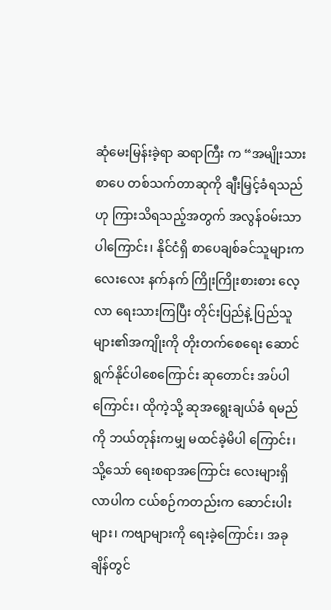ဆုံမေးမြန်းခဲ့ရာ ဆရာကြီး က “အမျိုးသားစာပေ တစ်သက်တာဆုကို ချီးမြှင့်ခံရသည်ဟု ကြားသိရသည့်အတွက် အလွန်ဝမ်းသာပါကြောင်း၊ နိုင်ငံရှိ စာပေချစ်ခင်သူများကလေးလေး နက်နက် ကြိုးကြိုးစားစား လေ့လာ ရေးသားကြပြီး တိုင်းပြည်နဲ့ ပြည်သူ များ၏အကျိုးကို တိုးတက်စေရေး ဆောင်ရွက်နိုင်ပါစေကြောင်း ဆုတောင်း အပ်ပါကြောင်း၊ ထိုကဲ့သို့ ဆုအရွေးချယ်ခံ ရမည်ကို ဘယ်တုန်းကမျှ မထင်ခဲ့မိပါ ကြောင်း၊ သို့သော် ရေးစရာအကြောင်း လေးများရှိလာပါက ငယ်စဉ်ကတည်းက ဆောင်းပါးများ၊ ကဗျာများကို ရေးခဲ့ကြောင်း၊ အခုချိန်တွင်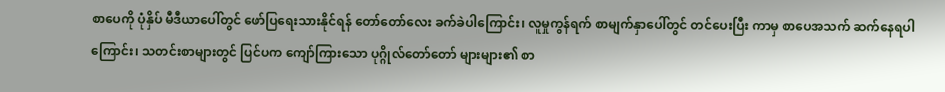စာပေကို ပုံနှိပ် မီဒီယာပေါ်တွင် ဖော်ပြရေးသားနိုင်ရန် တော်တော်လေး ခက်ခဲပါကြောင်း၊ လူမှုကွန်ရက် စာမျက်နှာပေါ်တွင် တင်ပေးပြီး ကာမှ စာပေအသက် ဆက်နေရပါ ကြောင်း၊ သတင်းစာများတွင် ပြင်ပက ကျော်ကြားသော ပုဂ္ဂိုလ်တော်တော် များများ၏ စာ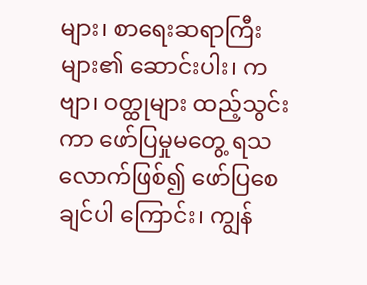များ၊ စာရေးဆရာကြီး များ၏ ဆောင်းပါး၊ ကဗျာ၊ ဝတ္ထုများ ထည့်သွင်းကာ ဖော်ပြမှုမတွေ့ ရသလောက်ဖြစ်၍ ဖော်ပြစေချင်ပါ ကြောင်း၊ ကျွန်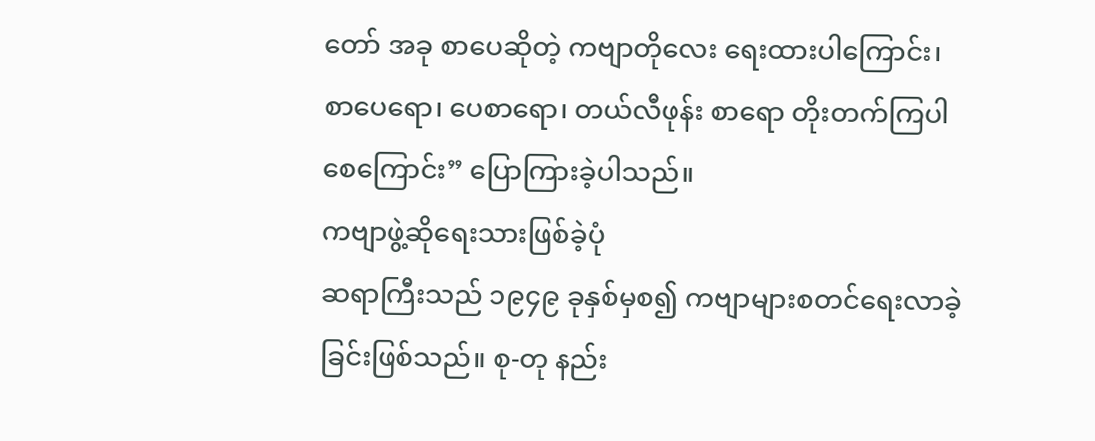တော် အခု စာပေဆိုတဲ့ ကဗျာတိုလေး ရေးထားပါကြောင်း၊ စာပေရော၊ ပေစာရော၊ တယ်လီဖုန်း စာရော တိုးတက်ကြပါစေကြောင်း” ပြောကြားခဲ့ပါသည်။
ကဗျာဖွဲ့ဆိုရေးသားဖြစ်ခဲ့ပုံ
ဆရာကြီးသည် ၁၉၄၉ ခုနှစ်မှစ၍ ကဗျာများစတင်ရေးလာခဲ့ခြင်းဖြစ်သည်။ စု-တု နည်း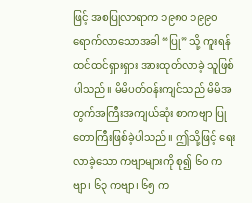ဖြင့် အစပြုလာရာက ၁၉၈၀ ၁၉၉၀ ရောက်လာသောအခါ “ပြု” သို့ ကူးရန် ထင်ထင်ရှားရှား အားထုတ်လာခဲ့ သူဖြစ်ပါသည်။ မိမိပတ်ဝန်းကျင်သည် မိမိအတွက်အကြီးအကျယ်ဆုံး စာကဗျာ ပြု တောကြီးဖြစ်ခဲ့ပါသည်။ ဤသို့ဖြင့် ရေးလာခဲ့သော ကဗျာများကို စု၍ ၆၀ ကဗျာ၊ ၆၃ ကဗျာ၊ ၆၅ က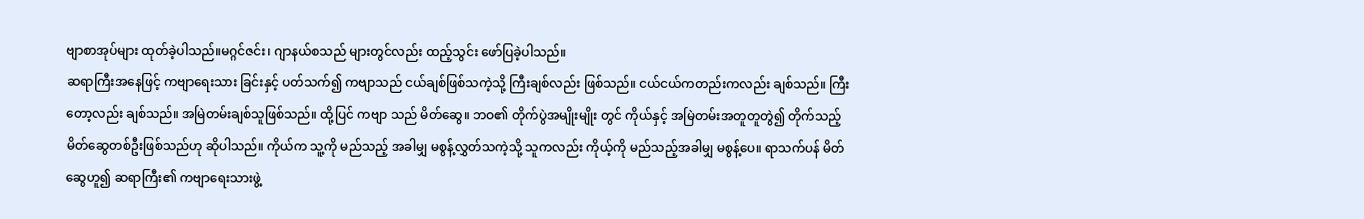ဗျာစာအုပ်များ ထုတ်ခဲ့ပါသည်။မဂ္ဂင်ဇင်း၊ ဂျာနယ်စသည် များတွင်လည်း ထည့်သွင်း ဖော်ပြခဲ့ပါသည်။
ဆရာကြီးအနေဖြင့် ကဗျာရေးသား ခြင်းနှင့် ပတ်သက်၍ ကဗျာသည် ငယ်ချစ်ဖြစ်သကဲ့သို့ ကြီးချစ်လည်း ဖြစ်သည်။ ငယ်ငယ်ကတည်းကလည်း ချစ်သည်။ ကြီးတော့လည်း ချစ်သည်။ အမြဲတမ်းချစ်သူဖြစ်သည်။ ထို့ပြင် ကဗျာ သည် မိတ်ဆွေ။ ဘဝ၏ တိုက်ပွဲအမျိုးမျိုး တွင် ကိုယ်နှင့် အမြဲတမ်းအတူတူတွဲ၍ တိုက်သည့် မိတ်ဆွေတစ်ဦးဖြစ်သည်ဟု ဆိုပါသည်။ ကိုယ်က သူ့ကို မည်သည့် အခါမျှ မစွန့်လွှတ်သကဲ့သို့ သူကလည်း ကိုယ့်ကို မည်သည့်အခါမျှ မစွန့်ပေ။ ရာသက်ပန် မိတ်ဆွေဟူ၍ ဆရာကြီး၏ ကဗျာရေးသားဖွဲ့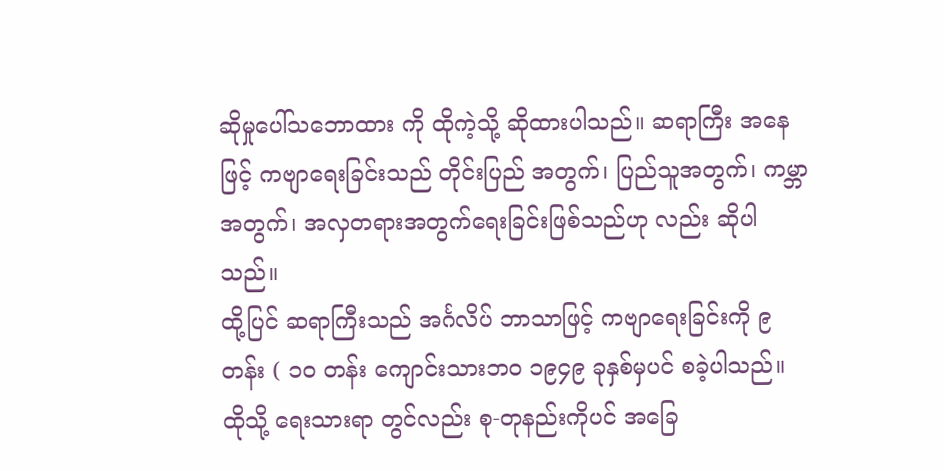ဆိုမှုပေါ်သဘောထား ကို ထိုကဲ့သို့ ဆိုထားပါသည်။ ဆရာကြီး အနေဖြင့် ကဗျာရေးခြင်းသည် တိုင်းပြည် အတွက်၊ ပြည်သူအတွက်၊ ကမ္ဘာအတွက်၊ အလှတရားအတွက်ရေးခြင်းဖြစ်သည်ဟု လည်း ဆိုပါသည်။
ထို့ပြင် ဆရာကြီးသည် အင်္ဂလိပ် ဘာသာဖြင့် ကဗျာရေးခြင်းကို ၉ တန်း ( ၁၀ တန်း ကျောင်းသားဘဝ ၁၉၄၉ ခုနှစ်မှပင် စခဲ့ပါသည်။ ထိုသို့ ရေးသားရာ တွင်လည်း စု-တုနည်းကိုပင် အခြေ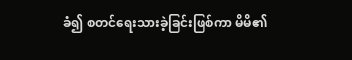ခံ၍ စတင်ရေးသားခဲ့ခြင်းဖြစ်ကာ မိမိ၏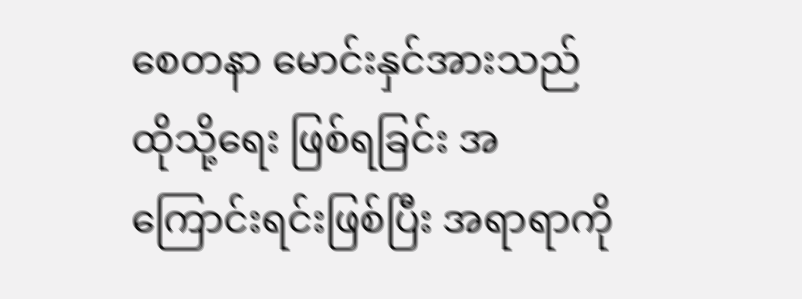စေတနာ မောင်းနှင်အားသည် ထိုသို့ရေး ဖြစ်ရခြင်း အကြောင်းရင်းဖြစ်ပြီး အရာရာကို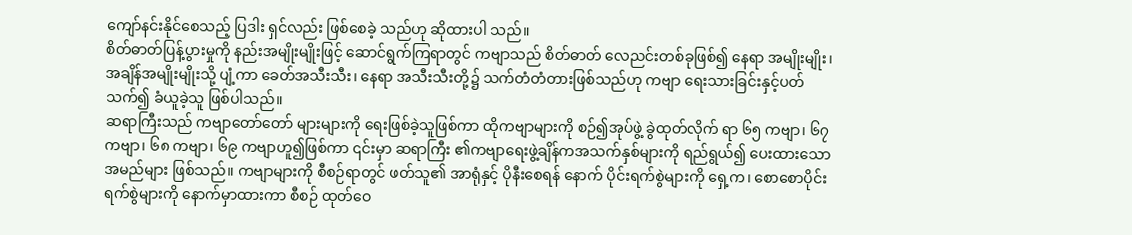ကျော်နင်းနိုင်စေသည့် ပြဒါး ရှင်လည်း ဖြစ်စေခဲ့ သည်ဟု ဆိုထားပါ သည်။
စိတ်ဓာတ်ပြန့်ပွားမှုကို နည်းအမျိုးမျိုးဖြင့် ဆောင်ရွက်ကြရာတွင် ကဗျာသည် စိတ်ဓာတ် လေညင်းတစ်ခုဖြစ်၍ နေရာ အမျိုးမျိုး၊ အချိန်အမျိုးမျိုးသို့ ပျံ့ကာ ခေတ်အသီးသီး၊ နေရာ အသီးသီးတို့၌ သက်တံတံတားဖြစ်သည်ဟု ကဗျာ ရေးသားခြင်းနှင့်ပတ်သက်၍ ခံယူခဲ့သူ ဖြစ်ပါသည်။
ဆရာကြီးသည် ကဗျာတော်တော် များများကို ရေးဖြစ်ခဲ့သူဖြစ်ကာ ထိုကဗျာများကို စဉ်၍အုပ်ဖွဲ့ ခွဲထုတ်လိုက် ရာ ၆၅ ကဗျာ၊ ၆၇ ကဗျာ၊ ၆၈ ကဗျာ၊ ၆၉ ကဗျာဟူ၍ဖြစ်ကာ ၎င်းမှာ ဆရာကြီး ၏ကဗျာရေးဖွဲ့ချိန်ကအသက်နှစ်များကို ရည်ရွယ်၍ ပေးထားသော အမည်များ ဖြစ်သည်။ ကဗျာများကို စီစဉ်ရာတွင် ဖတ်သူ၏ အာရုံနှင့် ပိုနီးစေရန် နောက် ပိုင်းရက်စွဲများကို ရှေ့က၊ စောစောပိုင်း ရက်စွဲများကို နောက်မှာထားကာ စီစဉ် ထုတ်ဝေ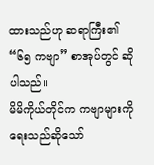ထားသည်ဟု ဆရာကြီး၏ “၆၅ ကဗျာ” စာအုပ်တွင် ဆိုပါသည်။
မိမိကိုယ်တိုင်က ကဗျာများကို ရေးသည်ဆိုသော်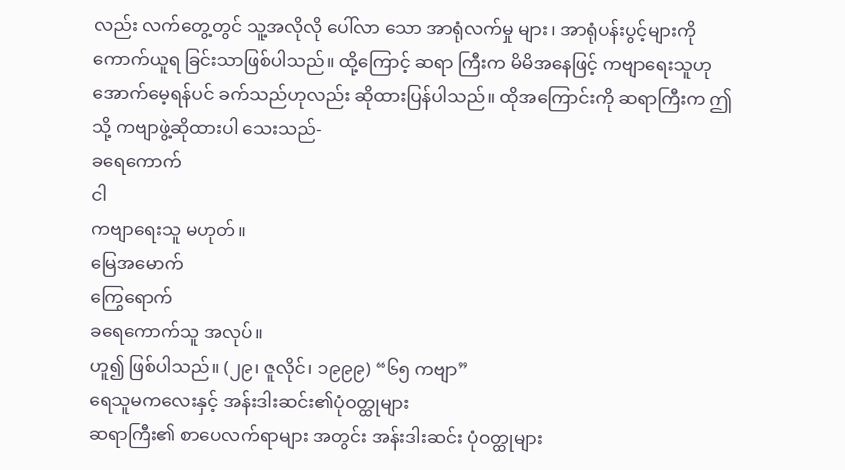လည်း လက်တွေ့တွင် သူ့အလိုလို ပေါ်လာ သော အာရုံလက်မှု များ၊ အာရုံပန်းပွင့်များကို ကောက်ယူရ ခြင်းသာဖြစ်ပါသည်။ ထို့ကြောင့် ဆရာ ကြီးက မိမိအနေဖြင့် ကဗျာရေးသူဟု အောက်မေ့ရန်ပင် ခက်သည်ဟုလည်း ဆိုထားပြန်ပါသည်။ ထိုအကြောင်းကို ဆရာကြီးက ဤသို့ ကဗျာဖွဲ့ဆိုထားပါ သေးသည်-
ခရေကောက်
ငါ
ကဗျာရေးသူ မဟုတ်။
မြေအမောက်
ကြွေရောက်
ခရေကောက်သူ အလုပ်။
ဟူ၍ ဖြစ်ပါသည်။ (၂၉၊ ဇူလိုင်၊ ၁၉၉၉) “၆၅ ကဗျာ”
ရေသူမကလေးနှင့် အန်းဒါးဆင်း၏ပုံဝတ္ထုများ
ဆရာကြီး၏ စာပေလက်ရာများ အတွင်း အန်းဒါးဆင်း ပုံဝတ္ထုများ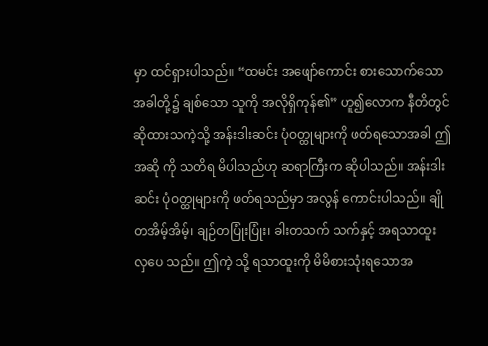မှာ ထင်ရှားပါသည်။ “ထမင်း အဖျော်ကောင်း စားသောက်သောအခါတို့၌ ချစ်သော သူကို အလိုရှိကုန်၏” ဟူ၍လောက နီတိတွင် ဆိုထားသကဲ့သို့ အန်းဒါးဆင်း ပုံဝတ္ထုများကို ဖတ်ရသောအခါ ဤအဆို ကို သတိရ မိပါသည်ဟု ဆရာကြီးက ဆိုပါသည်။ အန်းဒါးဆင်း ပုံဝတ္ထုများကို ဖတ်ရသည်မှာ အလွန် ကောင်းပါသည်။ ချိုတအိမ့်အိမ့်၊ ချဉ်တပြုံးပြုံး၊ ခါးတသက် သက်နှင့် အရသာထူး လှပေ သည်။ ဤကဲ့ သို့ ရသာထူးကို မိမိစားသုံးရသောအ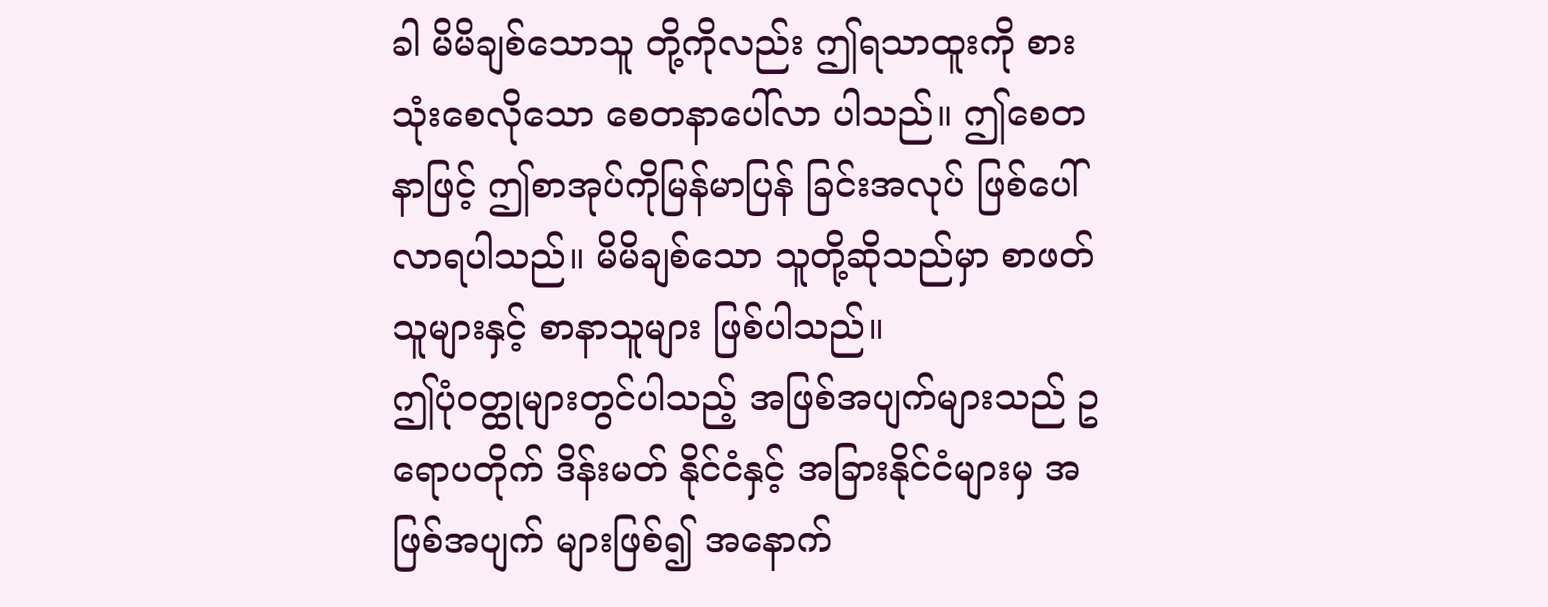ခါ မိမိချစ်သောသူ တို့ကိုလည်း ဤရသာထူးကို စားသုံးစေလိုသော စေတနာပေါ်လာ ပါသည်။ ဤစေတနာဖြင့် ဤစာအုပ်ကိုမြန်မာပြန် ခြင်းအလုပ် ဖြစ်ပေါ်လာရပါသည်။ မိမိချစ်သော သူတို့ဆိုသည်မှာ စာဖတ်သူများနှင့် စာနာသူများ ဖြစ်ပါသည်။
ဤပုံဝတ္ထုများတွင်ပါသည့် အဖြစ်အပျက်များသည် ဥရောပတိုက် ဒိန်းမတ် နိုင်ငံနှင့် အခြားနိုင်ငံများမှ အဖြစ်အပျက် များဖြစ်၍ အနောက်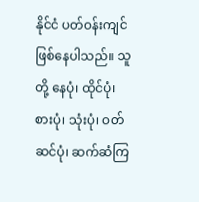နိုင်ငံ ပတ်ဝန်းကျင် ဖြစ်နေပါသည်။ သူတို့ နေပုံ၊ ထိုင်ပုံ၊ စားပုံ၊ သုံးပုံ၊ ဝတ်ဆင်ပုံ၊ ဆက်ဆံကြ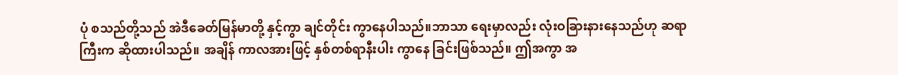ပုံ စသည်တို့သည် အဲဒီခေတ်မြန်မာတို့ နှင့်ကွာ ချင်တိုင်း ကွာနေပါသည်။ဘာသာ ရေးမှာလည်း လုံးဝခြားနားနေသည်ဟု ဆရာကြီးက ဆိုထားပါသည်။ အချိန် ကာလအားဖြင့် နှစ်တစ်ရာနီးပါး ကွာနေ ခြင်းဖြစ်သည်။ ဤအကွာ အ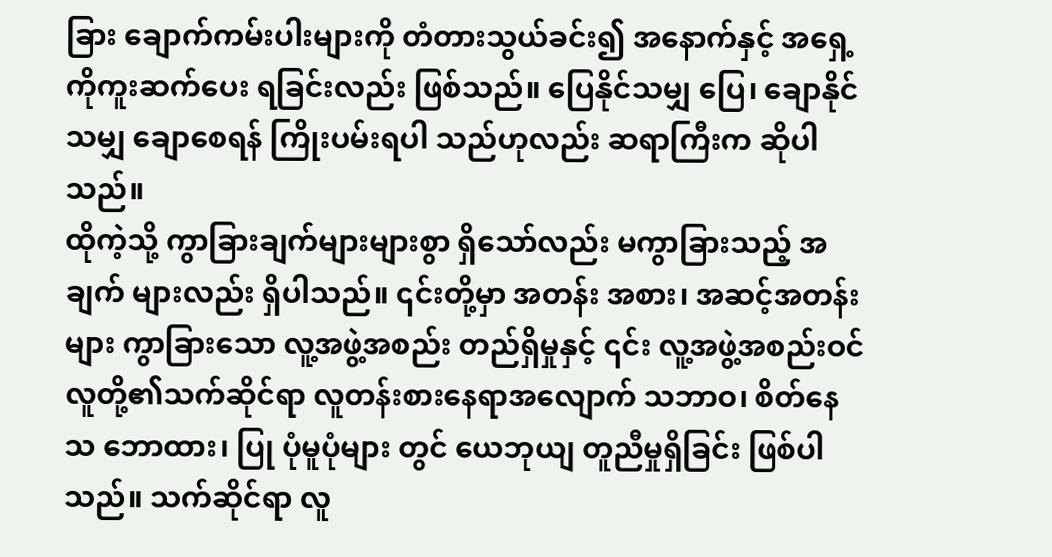ခြား ချောက်ကမ်းပါးများကို တံတားသွယ်ခင်း၍ အနောက်နှင့် အရှေ့ကိုကူးဆက်ပေး ရခြင်းလည်း ဖြစ်သည်။ ပြေနိုင်သမျှ ပြေ၊ ချောနိုင်သမျှ ချောစေရန် ကြိုးပမ်းရပါ သည်ဟုလည်း ဆရာကြီးက ဆိုပါသည်။
ထိုကဲ့သို့ ကွာခြားချက်များများစွာ ရှိသော်လည်း မကွာခြားသည့် အချက် များလည်း ရှိပါသည်။ ၎င်းတို့မှာ အတန်း အစား၊ အဆင့်အတန်းများ ကွာခြားသော လူ့အဖွဲ့အစည်း တည်ရှိမှုနှင့် ၎င်း လူ့အဖွဲ့အစည်းဝင် လူတို့၏သက်ဆိုင်ရာ လူတန်းစားနေရာအလျောက် သဘာဝ၊ စိတ်နေသ ဘောထား၊ ပြု ပုံမူပုံများ တွင် ယေဘုယျ တူညီမှုရှိခြင်း ဖြစ်ပါ သည်။ သက်ဆိုင်ရာ လူ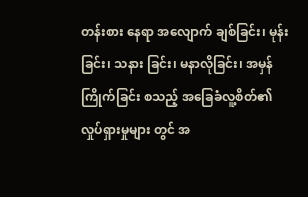တန်းစား နေရာ အလျောက် ချစ်ခြင်း၊ မုန်းခြင်း၊ သနား ခြင်း၊ မနာလိုခြင်း၊ အမှန်ကြိုက်ခြင်း စသည့် အခြေခံလူ့စိတ်၏ လှုပ်ရှားမှုများ တွင် အ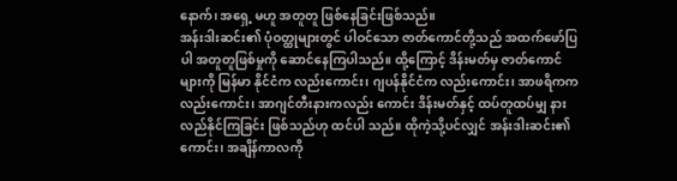နောက်၊ အရှေ့ မဟူ အတူတူ ဖြစ်နေခြင်းဖြစ်သည်။
အန်းဒါးဆင်း၏ ပုံဝတ္ထုများတွင် ပါဝင်သော ဇာတ်ကောင်တို့သည် အထက်ဖော်ပြပါ အတူတူဖြစ်မှုကို ဆောင်နေကြပါသည်။ ထို့ကြောင့် ဒိန်းမတ်မှ ဇာတ်ကောင်များကို မြန်မာ နိုင်ငံက လည်းကောင်း၊ ဂျပန်နိုင်ငံက လည်းကောင်း၊ အာဖရိကကလည်းကောင်း၊ အာဂျင်တီးနားကလည်း ကောင်း ဒိန်းမတ်နှင့် ထပ်တူထပ်မျှ နားလည်နိုင်ကြခြင်း ဖြစ်သည်ဟု ထင်ပါ သည်။ ထိုကဲ့သို့ပင်လျှင် အန်းဒါးဆင်း၏ကောင်း၊ အချိန်ကာလကို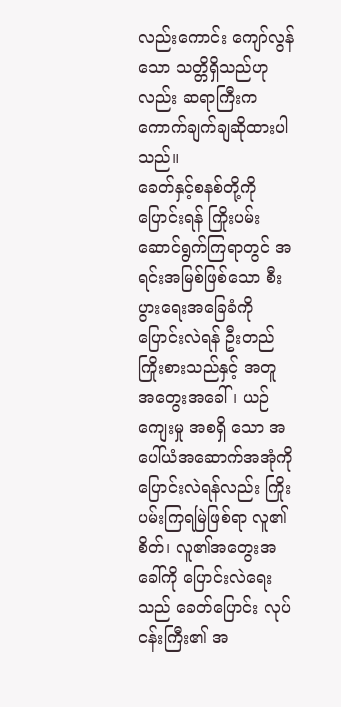လည်းကောင်း ကျော်လွန်သော သတ္တိရှိသည်ဟုလည်း ဆရာကြီးက ကောက်ချက်ချဆိုထားပါ သည်။
ခေတ်နှင့်စနစ်တို့ကို ပြောင်းရန် ကြိုးပမ်းဆောင်ရွက်ကြရာတွင် အရင်းအမြစ်ဖြစ်သော စီးပွားရေးအခြေခံကို ပြောင်းလဲရန် ဦးတည်ကြိုးစားသည်နှင့် အတူ အတွေးအခေါ်၊ ယဉ်ကျေးမှု အစရှိ သော အပေါ်ယံအဆောက်အအုံကို ပြောင်းလဲရန်လည်း ကြိုးပမ်းကြရမြဲဖြစ်ရာ လူ၏စိတ်၊ လူ၏အတွေးအခေါ်ကို ပြောင်းလဲရေးသည် ခေတ်ပြောင်း လုပ်ငန်းကြီး၏ အ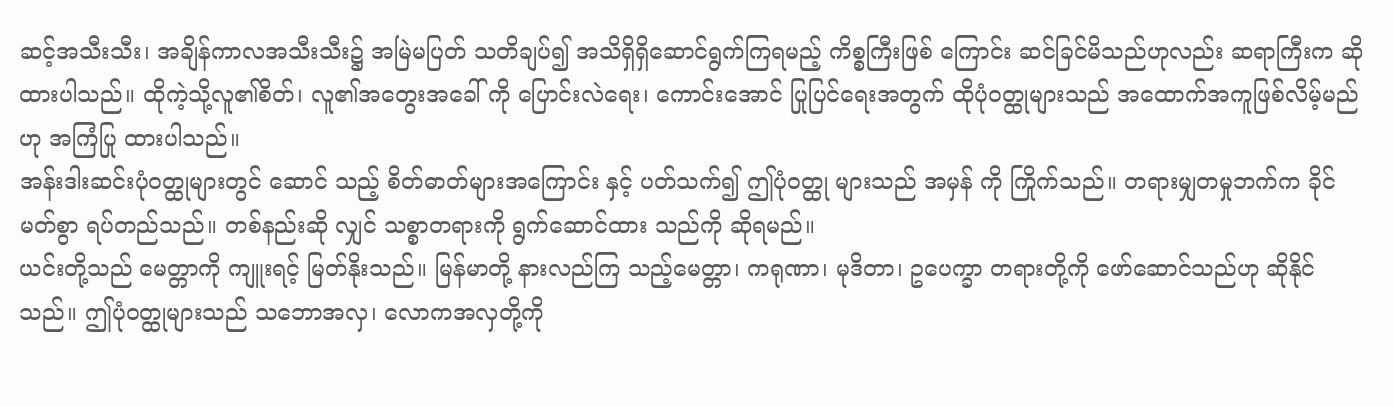ဆင့်အသီးသီး၊ အချိန်ကာလအသီးသီး၌ အမြဲမပြတ် သတိချပ်၍ အသိရှိရှိဆောင်ရွက်ကြရမည့် ကိစ္စကြီးဖြစ် ကြောင်း ဆင်ခြင်မိသည်ဟုလည်း ဆရာကြီးက ဆိုထားပါသည်။ ထိုကဲ့သို့လူ၏စိတ်၊ လူ၏အတွေးအခေါ် ကို ပြောင်းလဲရေး၊ ကောင်းအောင် ပြုပြင်ရေးအတွက် ထိုပုံဝတ္ထုများသည် အထောက်အကူဖြစ်လိမ့်မည်ဟု အကြံပြု ထားပါသည်။
အန်းဒါးဆင်းပုံဝတ္ထုများတွင် ဆောင် သည့် စိတ်ဓာတ်များအကြောင်း နှင့် ပတ်သက်၍ ဤပုံဝတ္ထု များသည် အမှန် ကို ကြိုက်သည်။ တရားမျှတမှုဘက်က ခိုင်မတ်စွာ ရပ်တည်သည်။ တစ်နည်းဆို လျှင် သစ္စာတရားကို ရွက်ဆောင်ထား သည်ကို ဆိုရမည်။
ယင်းတို့သည် မေတ္တာကို ကျူးရင့် မြတ်နိုးသည်။ မြန်မာတို့ နားလည်ကြ သည့်မေတ္တာ၊ ကရုဏာ၊ မုဒိတာ၊ ဥပေက္ခာ တရားတို့ကို ဖော်ဆောင်သည်ဟု ဆိုနိုင် သည်။ ဤပုံဝတ္ထုများသည် သဘောအလှ၊ လောကအလှတို့ကို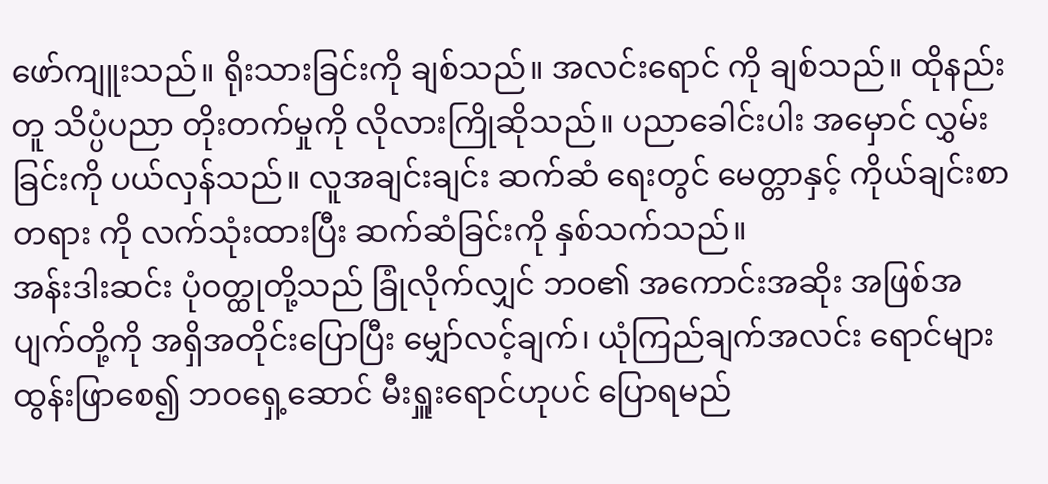ဖော်ကျူးသည်။ ရိုးသားခြင်းကို ချစ်သည်။ အလင်းရောင် ကို ချစ်သည်။ ထိုနည်းတူ သိပ္ပံပညာ တိုးတက်မှုကို လိုလားကြိုဆိုသည်။ ပညာခေါင်းပါး အမှောင် လွှမ်းခြင်းကို ပယ်လှန်သည်။ လူအချင်းချင်း ဆက်ဆံ ရေးတွင် မေတ္တာနှင့် ကိုယ်ချင်းစာတရား ကို လက်သုံးထားပြီး ဆက်ဆံခြင်းကို နှစ်သက်သည်။
အန်းဒါးဆင်း ပုံဝတ္ထုတို့သည် ခြုံလိုက်လျှင် ဘဝ၏ အကောင်းအဆိုး အဖြစ်အပျက်တို့ကို အရှိအတိုင်းပြောပြီး မျှော်လင့်ချက်၊ ယုံကြည်ချက်အလင်း ရောင်များ ထွန်းဖြာစေ၍ ဘဝရှေ့ဆောင် မီးရှူးရောင်ဟုပင် ပြောရမည်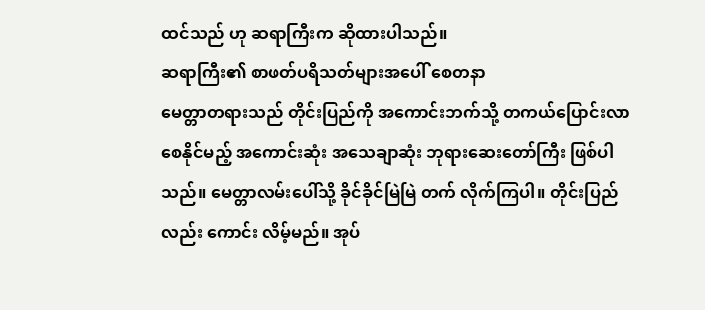ထင်သည် ဟု ဆရာကြီးက ဆိုထားပါသည်။
ဆရာကြီး၏ စာဖတ်ပရိသတ်များအပေါ် စေတနာ
မေတ္တာတရားသည် တိုင်းပြည်ကို အကောင်းဘက်သို့ တကယ်ပြောင်းလာ စေနိုင်မည့် အကောင်းဆုံး အသေချာဆုံး ဘုရားဆေးတော်ကြီး ဖြစ်ပါသည်။ မေတ္တာလမ်းပေါ်သို့ ခိုင်ခိုင်မြဲမြဲ တက် လိုက်ကြပါ။ တိုင်းပြည်လည်း ကောင်း လိမ့်မည်။ အုပ်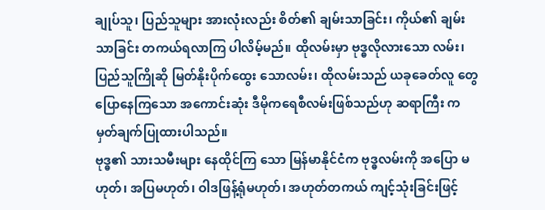ချုပ်သူ၊ ပြည်သူများ အားလုံးလည်း စိတ်၏ ချမ်းသာခြင်း၊ ကိုယ်၏ ချမ်းသာခြင်း တကယ်ရလာကြ ပါလိမ့်မည်။ ထိုလမ်းမှာ ဗုဒ္ဓလိုလားသော လမ်း၊ ပြည်သူကြိုဆို မြတ်နိုးပိုက်ထွေး သောလမ်း၊ ထိုလမ်းသည် ယခုခေတ်လူ တွေ ပြောနေကြသော အကောင်းဆုံး ဒီမိုကရေစီလမ်းဖြစ်သည်ဟု ဆရာကြီး က မှတ်ချက်ပြုထားပါသည်။
ဗုဒ္ဓ၏ သားသမီးများ နေထိုင်ကြ သော မြန်မာနိုင်ငံက ဗုဒ္ဓလမ်းကို အပြော မဟုတ်၊ အပြမဟုတ်၊ ဝါဒဖြန့်ရုံမဟုတ်၊ အဟုတ်တကယ် ကျင့်သုံးခြင်းဖြင့်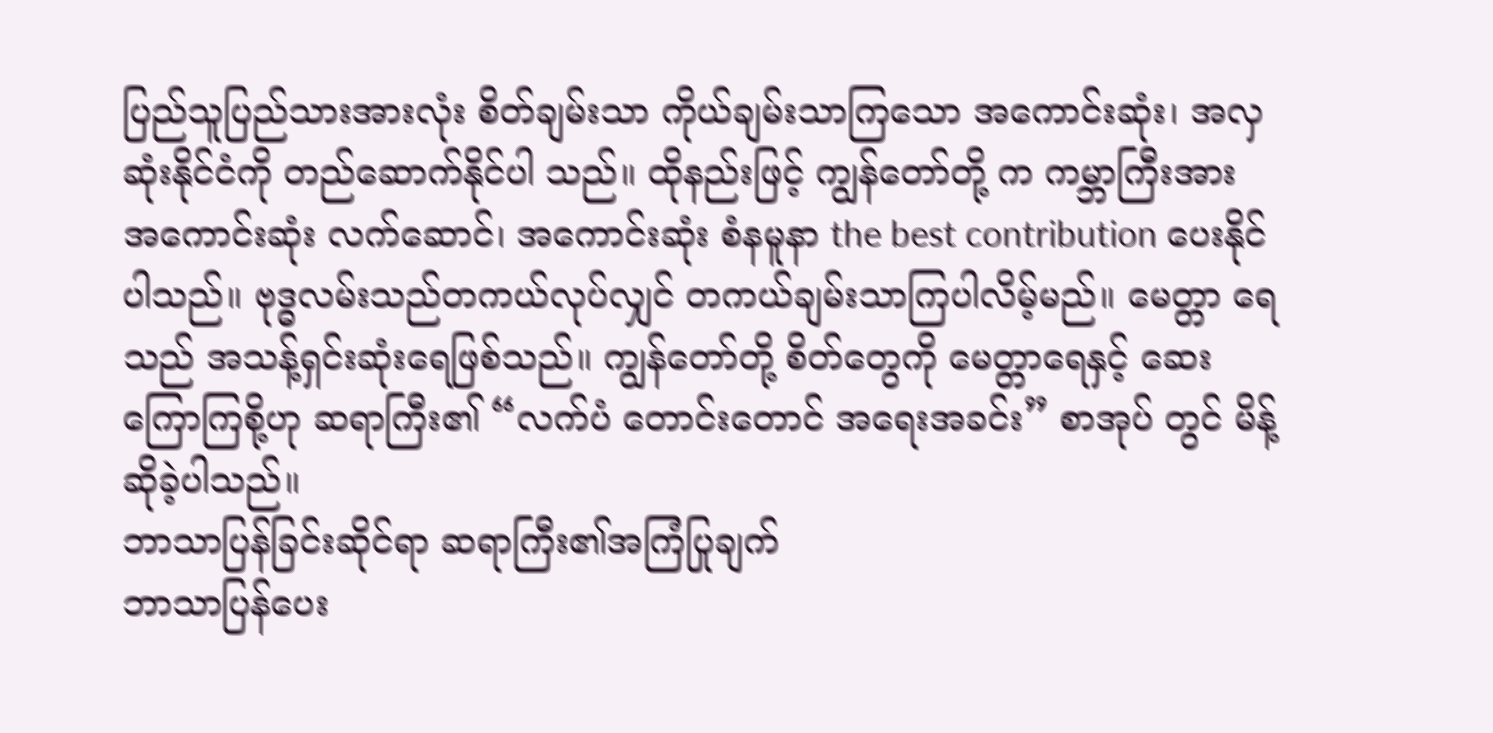ပြည်သူပြည်သားအားလုံး စိတ်ချမ်းသာ ကိုယ်ချမ်းသာကြသော အကောင်းဆုံး၊ အလှဆုံးနိုင်ငံကို တည်ဆောက်နိုင်ပါ သည်။ ထိုနည်းဖြင့် ကျွန်တော်တို့ က ကမ္ဘာကြီးအား အကောင်းဆုံး လက်ဆောင်၊ အကောင်းဆုံး စံနမူနာ the best contribution ပေးနိုင်ပါသည်။ ဗုဒ္ဓလမ်းသည်တကယ်လုပ်လျှင် တကယ်ချမ်းသာကြပါလိမ့်မည်။ မေတ္တာ ရေသည် အသန့်ရှင်းဆုံးရေဖြစ်သည်။ ကျွန်တော်တို့ စိတ်တွေကို မေတ္တာရေနှင့် ဆေးကြောကြစို့ဟု ဆရာကြီး၏ “လက်ပံ တောင်းတောင် အရေးအခင်း” စာအုပ် တွင် မိန့်ဆိုခဲ့ပါသည်။
ဘာသာပြန်ခြင်းဆိုင်ရာ ဆရာကြီး၏အကြံပြုချက်
ဘာသာပြန်ပေး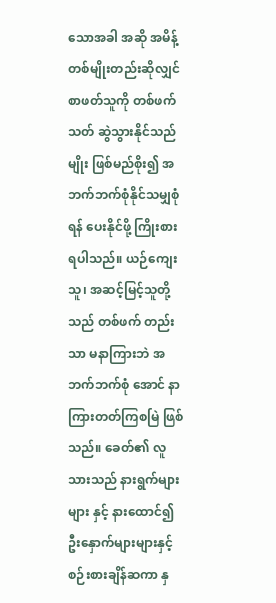သောအခါ အဆို အမိန့် တစ်မျိုးတည်းဆိုလျှင် စာဖတ်သူကို တစ်ဖက်သတ် ဆွဲသွားနိုင်သည်မျိုး ဖြစ်မည်စိုး၍ အဘက်ဘက်စုံနိုင်သမျှစုံရန် ပေးနိုင်ဖို့ ကြိုးစားရပါသည်။ ယဉ်ကျေး သူ၊ အဆင့်မြင့်သူတို့သည် တစ်ဖက် တည်းသာ မနာကြားဘဲ အဘက်ဘက်စုံ အောင် နာကြားတတ်ကြစမြဲ ဖြစ်သည်။ ခေတ်၏ လူသားသည် နားရွက်များများ နှင့် နားထောင်၍ ဦးနှောက်များများနှင့် စဉ်းစားချိန်ဆကာ နှ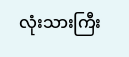လုံးသားကြီး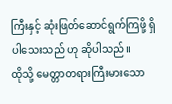ကြီးနှင့် ဆုံးဖြတ်ဆောင်ရွက်ကြဖို့ ရှိပါသေးသည် ဟု ဆိုပါသည်။
ထိုသို့ မေတ္တာတရားကြီးမားသော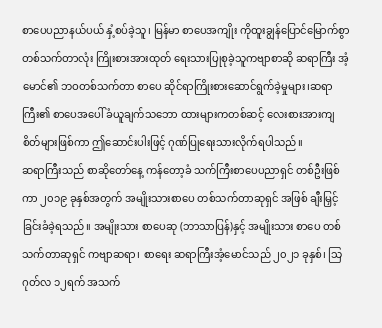စာပေပညာနယ်ပယ် နှံ့စပ်ခဲ့သူ၊ မြန်မာ စာပေအကျိုး ကိုထူးချွန်ပြောင်မြောက်စွာ တစ်သက်တာလုံး ကြိုးစားအားထုတ် ရေးသားပြုစုခဲ့သူကဗျာစာဆို ဆရာကြီး အံ့မောင်၏ ဘဝတစ်သက်တာ စာပေ ဆိုင်ရာကြိုးစားဆောင်ရွက်ခဲ့မှုများ၊ဆရာ ကြီး၏ စာပေအပေါ် ခံယူချက်သဘော ထားများကတစ်ဆင့် လေးစားအားကျ စိတ်များဖြစ်ကာ ဤဆောင်းပါးဖြင့် ဂုဏ်ပြုရေးသားလိုက်ရပါသည်။
ဆရာကြီးသည် စာဆိုတော်နေ့ ကန်တော့ခံ သက်ကြီးစာပေပညာရှင် တစ်ဦးဖြစ်ကာ ၂၀၁၉ ခုနှစ်အတွက် အမျိုးသားစာပေ တစ်သက်တာဆုရှင် အဖြစ် ချီးမြှင့်ခြင်းခံခဲ့ရသည်။ အမျိုးသား စာပေဆု (ဘာသာပြန်)နှင့် အမျိုးသား စာပေ တစ်သက်တာဆုရှင် ကဗျာဆရာ၊ စာရေး ဆရာကြီးအံ့မောင်သည် ၂၀၂၁ ခုနှစ်၊ သြဂုတ်လ ၁၂ရက် အသက်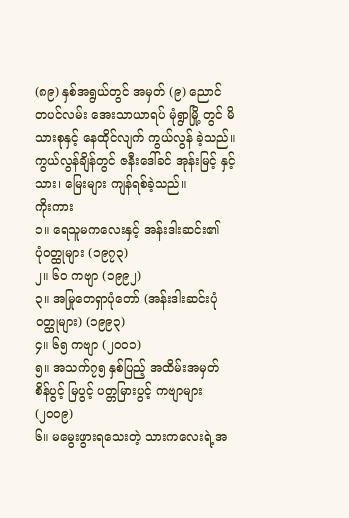(၈၉) နှစ်အရွယ်တွင် အမှတ် (၉) ညောင် တပင်လမ်း အေးသာယာရပ် မုံရွာမြို့ တွင် မိသားစုနှင့် နေထိုင်လျက် ကွယ်လွန် ခဲ့သည်။ ကွယ်လွန်ချိန်တွင် ဇနီးဒေါ်ခင် အုန်းမြင့် နှင့် သား၊ မြေးများ ကျန်ရစ်ခဲ့သည်။
ကိုးကား
၁။ ရေသူမကလေးနှင့် အန်းဒါးဆင်း၏
ပုံဝတ္ထုများ (၁၉၇၃)
၂။ ၆၀ ကဗျာ (၁၉၉၂)
၃။ အမြုတေရှာပုံတော် (အန်းဒါးဆင်းပုံ
ဝတ္ထုများ) (၁၉၉၃)
၄။ ၆၅ ကဗျာ (၂၀၀၁)
၅။ အသက်၇၅ နှစ်ပြည့် အထိမ်းအမှတ်
စိန်ပွင့် မြပွင့် ပတ္တမြားပွင့် ကဗျာများ (၂၀၀၉)
၆။ မမွေးဖွားရသေးတဲ့ သားကလေးရဲ့အ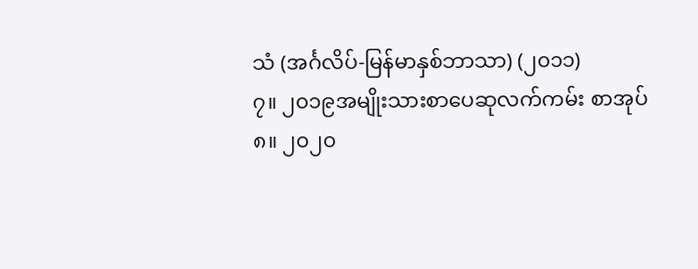သံ (အင်္ဂလိပ်-မြန်မာနှစ်ဘာသာ) (၂၀၁၁)
၇။ ၂၀၁၉အမျိုးသားစာပေဆုလက်ကမ်း စာအုပ်
၈။ ၂၀၂၀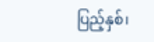ပြည့်နှစ်၊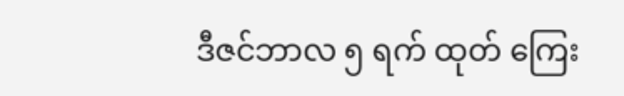ဒီဇင်ဘာလ ၅ ရက် ထုတ် ကြေး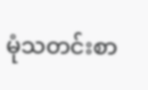မုံသတင်းစာ